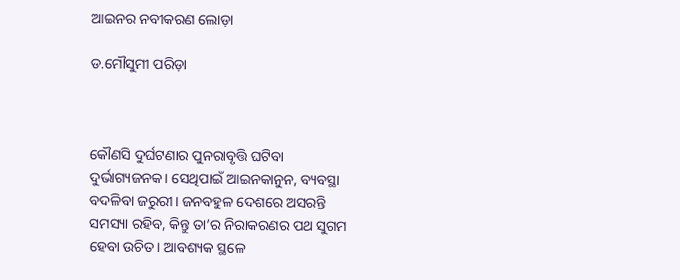ଆଇନର ନବୀକରଣ ଲୋଡ଼ା

ଡ.ମୌସୁମୀ ପରିଡ଼ା



କୌଣସି ଦୁର୍ଘଟଣାର ପୁନରାବୃତ୍ତି ଘଟିବା ଦୁର୍ଭାଗ୍ୟଜନକ। ସେଥିପାଇଁ ଆଇନକାନୁନ, ବ୍ୟବସ୍ଥା ବଦଳିବା ଜରୁରୀ। ଜନବହୁଳ ଦେଶରେ ଅସରନ୍ତି ସମସ୍ୟା ରହିବ, କିନ୍ତୁ ତା’ର ନିରାକରଣର ପଥ ସୁଗମ ହେବା ଉଚିତ। ଆବଶ୍ୟକ ସ୍ଥଳେ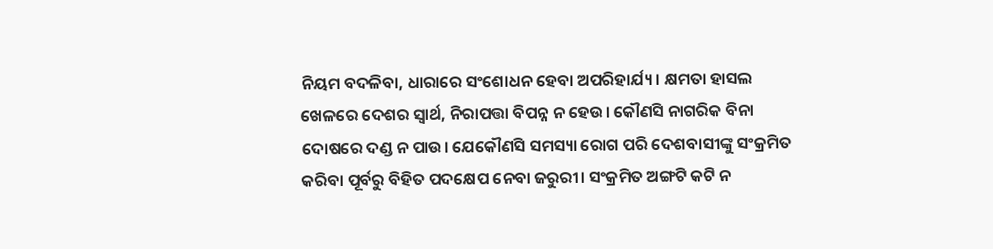ନିୟମ ବଦଳିବା, ଧାରାରେ ସଂଶୋଧନ ହେବା ଅପରିହାର୍ଯ୍ୟ। କ୍ଷମତା ହାସଲ ଖେଳରେ ଦେଶର ସ୍ବାର୍ଥ, ନିରାପତ୍ତା ବିପନ୍ନ ନ ହେଉ। କୌଣସି ନାଗରିକ ବିନା ଦୋଷରେ ଦଣ୍ଡ ନ ପାଉ। ଯେକୌଣସି ସମସ୍ୟା ରୋଗ ପରି ଦେଶବାସୀଙ୍କୁ ସଂକ୍ରମିତ କରିବା ପୂର୍ବରୁ ବିହିତ ପଦକ୍ଷେପ ନେବା ଜରୁରୀ। ସଂକ୍ରମିତ ଅଙ୍ଗଟି କଟି ନ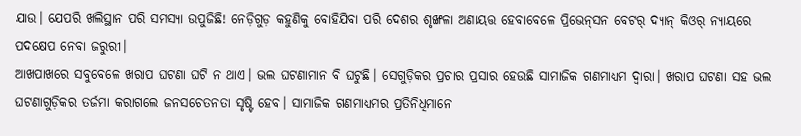ଯାଉ। ଯେପରି ଖଲିସ୍ଥାନ ପରି ସମସ୍ୟା ଉପୁଜିଛି! ନେଡ଼ିଗୁଡ଼ କହୁଣିକୁ ବୋହିଯିବା ପରି ଦେଶର ଶୃଙ୍ଖଳା ଅଣାୟତ୍ତ ହେବାବେଳେ ପ୍ରିଭେନ୍‌ସନ ବେଟର୍‌ ଦ୍ୟାନ୍‌ କିଓର୍‌ ନ୍ୟାୟରେ ପଦକ୍ଷେପ ନେବା ଜରୁରୀ।
ଆଖପାଖରେ ସବୁବେଳେ ଖରାପ ଘଟଣା ଘଟି ନ ଥାଏ। ଭଲ ଘଟଣାମାନ ବି ଘଟୁଛି। ସେଗୁଡ଼ିକର ପ୍ରଚାର ପ୍ରସାର ହେଉଛି ସାମାଜିକ ଗଣମାଧ୍ୟମ ଦ୍ୱାରା। ଖରାପ ଘଟଣା ସହ ଭଲ ଘଟଣାଗୁଡ଼ିକର ତର୍ଜମା କରାଗଲେ ଜନସଚେତନତା ସୃଷ୍ଟି ହେବ। ସାମାଜିକ ଗଣମାଧ୍ୟମର ପ୍ରତିନିଧିମାନେ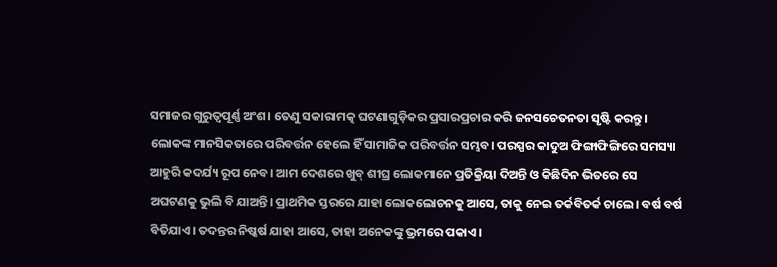ସମାଜର ଗୁରୁତ୍ୱପୂର୍ଣ୍ଣ ଅଂଶ। ତେଣୁ ସକାରାମତ୍କ ଘଟଣାଗୁଡ଼ିକର ପ୍ରସାରପ୍ରଚାର କରି ଜନସଚେତନତା ସୃଷ୍ଟି କରନ୍ତୁ। ଲୋକଙ୍କ ମାନସିକତାରେ ପରିବର୍ତ୍ତନ ହେଲେ ହିଁ ସାମାଜିକ ପରିବର୍ତ୍ତନ ସମ୍ଭବ। ପରସ୍ପର କାଦୁଅ ଫିଙ୍ଗାଫିଙ୍ଗିରେ ସମସ୍ୟା ଆହୁରି କଦର୍ଯ୍ୟ ରୂପ ନେବ। ଆମ ଦେଶରେ ଖୁବ୍‌ ଶୀଘ୍ର ଲୋକମାନେ ପ୍ରତିକ୍ରିୟା ଦିଅନ୍ତି ଓ କିଛିଦିନ ଭିତରେ ସେ ଅଘଟଣକୁ ଭୁଲି ବି ଯାଅନ୍ତି। ପ୍ରାଥମିକ ସ୍ତରରେ ଯାହା ଲୋକଲୋଚନକୁ ଆସେ, ତାକୁ ନେଇ ତର୍କବିତର୍କ ଚାଲେ। ବର୍ଷ ବର୍ଷ ବିତିଯାଏ। ତଦନ୍ତର ନିଷ୍କର୍ଷ ଯାହା ଆସେ, ତାହା ଅନେକଙ୍କୁ ଭ୍ରମରେ ପକାଏ।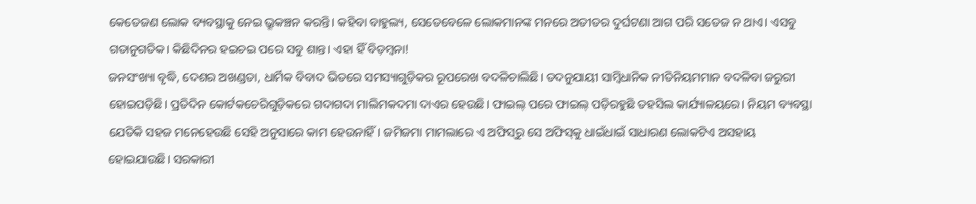କେତେଜଣ ଲୋକ ବ୍ୟବସ୍ଥାକୁ ନେଇ ଭ୍ରୂକଞ୍ଚନ କରନ୍ତି। କହିବା ବାହୁଲ୍ୟ, ସେତେବେଳେ ଲୋକମାନଙ୍କ ମନରେ ଅତୀତର ଦୁର୍ଘଟଣା ଆଗ ପରି ସତେଜ ନ ଥାଏ। ଏସବୁ ଗତାନୁଗତିକ। କିଛିଦିନର ହଇଚଇ ପରେ ସବୁ ଶାନ୍ତ। ଏହା ହିଁ ବିଡ଼ମ୍ବନା!
ଜନସଂଖ୍ୟା ବୃଦ୍ଧି, ଦେଶର ଅଖଣ୍ଡତା, ଧାର୍ମିକ ବିବାଦ ଭିତରେ ସମସ୍ୟାଗୁଡ଼ିକର ରୂପରେଖ ବଦଳିଚାଲିଛି। ତଦନୁଯାୟୀ ସାମ୍ବିଧାନିକ ନୀତିନିୟମମାନ ବଦଳିବା ଜରୁରୀ ହୋଇପଡ଼ିଛି। ପ୍ରତିଦିନ କୋର୍ଟକଚେରିଗୁଡ଼ିକରେ ଗଦାଗଦା ମାଲିମକଦମା ଦାଏର ହେଉଛି। ଫାଇଲ୍‌ ପରେ ଫାଇଲ୍‌ ପଡ଼ିରହୁଛି ତହସିଲ କାର୍ଯ୍ୟାଳୟରେ। ନିୟମ ବ୍ୟବସ୍ଥା ଯେତିକି ସହଜ ମନେହେଉଛି ସେହି ଅନୁସାରେ କାମ ହେଉନାହିଁ। ଜମିଜମା ମାମଲାରେ ଏ ଅଫିସ୍‌ରୁ ସେ ଅଫିସ୍‌କୁ ଧାଇଁଧାଇଁ ସାଧାରଣ ଲୋକଟିଏ ଅସହାୟ ହୋଇଯାଉଛି। ସରକାରୀ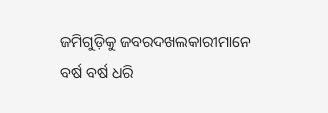ଜମିଗୁଡ଼ିକୁ ଜବରଦଖଲକାରୀମାନେ ବର୍ଷ ବର୍ଷ ଧରି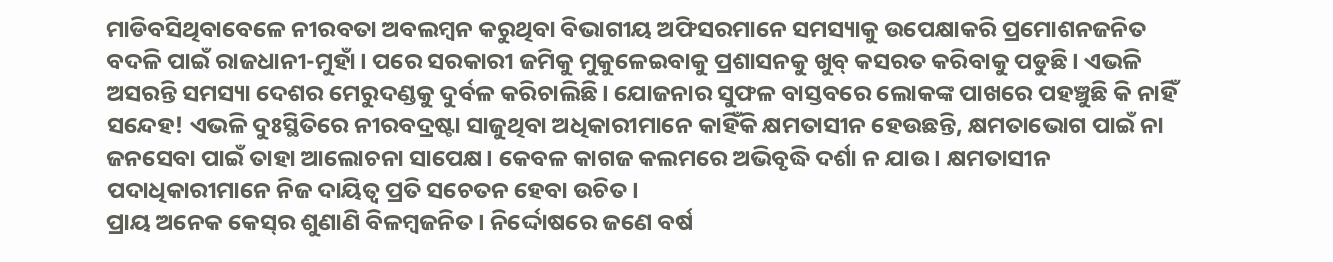ମାଡିବସିଥିବାବେଳେ ନୀରବତା ଅବଲମ୍ବନ କରୁଥିବା ବିଭାଗୀୟ ଅଫିସରମାନେ ସମସ୍ୟାକୁ ଉପେକ୍ଷାକରି ପ୍ରମୋଶନଜନିତ ବଦଳି ପାଇଁ ରାଜଧାନୀ-ମୁହାଁ। ପରେ ସରକାରୀ ଜମିକୁ ମୁକୁଳେଇବାକୁ ପ୍ରଶାସନକୁ ଖୁବ୍‌ କସରତ କରିବାକୁ ପଡୁଛି। ଏଭଳି ଅସରନ୍ତି ସମସ୍ୟା ଦେଶର ମେରୁଦଣ୍ଡକୁ ଦୁର୍ବଳ କରିଚାଲିଛି। ଯୋଜନାର ସୁଫଳ ବାସ୍ତବରେ ଲୋକଙ୍କ ପାଖରେ ପହଞ୍ଚୁଛି କି ନାହିଁ ସନ୍ଦେହ! ଏଭଳି ଦୁଃସ୍ଥିତିରେ ନୀରବଦ୍ରଷ୍ଟା ସାଜୁଥିବା ଅଧିକାରୀମାନେ କାହିଁକି କ୍ଷମତାସୀନ ହେଉଛନ୍ତି, କ୍ଷମତାଭୋଗ ପାଇଁ ନା ଜନସେବା ପାଇଁ ତାହା ଆଲୋଚନା ସାପେକ୍ଷ। କେବଳ କାଗଜ କଲମରେ ଅଭିବୃଦ୍ଧି ଦର୍ଶା ନ ଯାଉ। କ୍ଷମତାସୀନ ପଦାଧିକାରୀମାନେ ନିଜ ଦାୟିତ୍ୱ ପ୍ରତି ସଚେତନ ହେବା ଉଚିତ।
ପ୍ରାୟ ଅନେକ କେସ୍‌ର ଶୁଣାଣି ବିଳମ୍ବଜନିତ। ନିର୍ଦ୍ଦୋଷରେ ଜଣେ ବର୍ଷ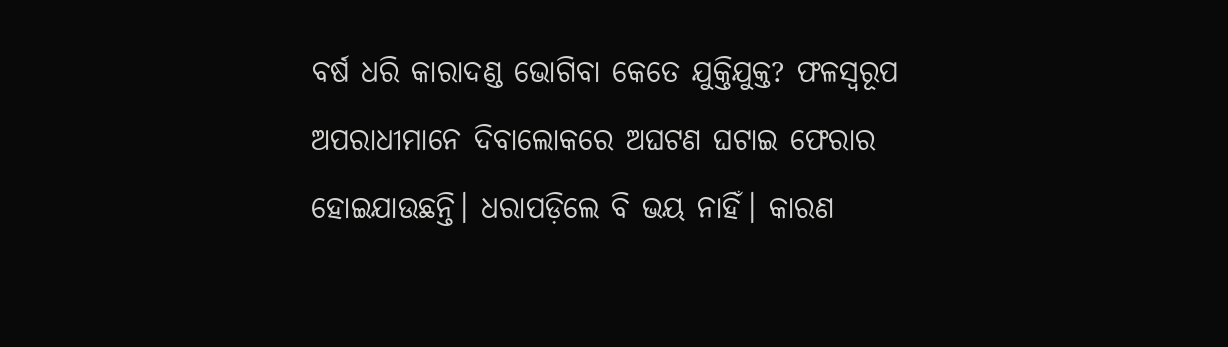ବର୍ଷ ଧରି କାରାଦଣ୍ଡ ଭୋଗିବା କେତେ ଯୁକ୍ତିଯୁକ୍ତ? ଫଳସ୍ବରୂପ ଅପରାଧୀମାନେ ଦିବାଲୋକରେ ଅଘଟଣ ଘଟାଇ ଫେରାର ହୋଇଯାଉଛନ୍ତି। ଧରାପଡ଼ିଲେ ବି ଭୟ ନାହିଁ। କାରଣ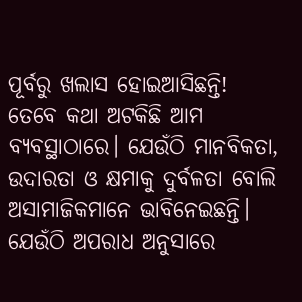ପୂର୍ବରୁ ଖଲାସ ହୋଇଆସିଛନ୍ତି! ତେବେ କଥା ଅଟକିଛି ଆମ ବ୍ୟବସ୍ଥାଠାରେ। ଯେଉଁଠି ମାନବିକତା, ଉଦାରତା ଓ କ୍ଷମାକୁ ଦୁର୍ବଳତା ବୋଲି ଅସାମାଜିକମାନେ ଭାବିନେଇଛନ୍ତି। ଯେଉଁଠି ଅପରାଧ ଅନୁସାରେ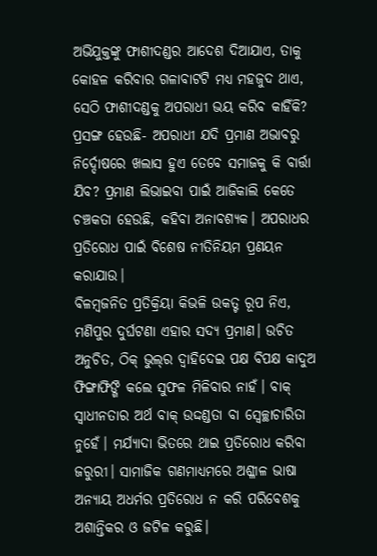ଅଭିଯୁକ୍ତଙ୍କୁ ଫାଶୀଦଣ୍ଡର ଆଦେଶ ଦିଆଯାଏ, ତାକୁ କୋହଳ କରିବାର ଗଳାବାଟଟି ମଧ୍ୟ ମହଜୁଦ ଥାଏ, ସେଠି ଫାଶୀଦଣ୍ଡକୁ ଅପରାଧୀ ଭୟ କରିବ କାହିଁକି? ପ୍ରସଙ୍ଗ ହେଉଛି- ଅପରାଧୀ ଯଦି ପ୍ରମାଣ ଅଭାବରୁ ନିର୍ଦ୍ଦୋଷରେ ଖଲାସ ହୁଏ ତେବେ ସମାଜକୁ କି ବାର୍ତ୍ତା ଯିବ? ପ୍ରମାଣ ଲିଭାଇବା ପାଇଁ ଆଜିକାଲି କେତେ ଚଞ୍ଚକତା ହେଉଛି, କହିବା ଅନାବଶ୍ୟକ। ଅପରାଧର ପ୍ରତିରୋଧ ପାଇଁ ବିଶେଷ ନୀତିନିୟମ ପ୍ରଣୟନ କରାଯାଉ।
ବିଳମ୍ବଜନିତ ପ୍ରତିକ୍ରିୟା କିଭଳି ଉକତ୍ଟ ରୂପ ନିଏ, ମଣିପୁର ଦୁର୍ଘଟଣା ଏହାର ସଦ୍ୟ ପ୍ରମାଣ। ଉଚିତ ଅନୁଚିତ, ଠିକ୍‌ ଭୁଲ୍‌ର ଦ୍ୱାହିଦେଇ ପକ୍ଷ ବିପକ୍ଷ କାଦୁଅ ଫିଙ୍ଗାଫିଙ୍ଗି କଲେ ସୁଫଳ ମିଳିବାର ନାହଁ। ବାକ୍‌ ସ୍ବାଧୀନତାର ଅର୍ଥ ବାକ୍‌ ଉଦ୍ଦଣ୍ଡତା ବା ସ୍ବେଚ୍ଛାଚାରିତା ନୁହେଁ। ମର୍ଯ୍ୟାଦା ଭିତରେ ଥାଇ ପ୍ରତିରୋଧ କରିବା ଜରୁରୀ। ସାମାଜିକ ଗଣମାଧ୍ୟମରେ ଅଶ୍ଳୀଳ ଭାଷା ଅନ୍ୟାୟ ଅଧର୍ମର ପ୍ରତିରୋଧ ନ କରି ପରିବେଶକୁ ଅଶାନ୍ତିକର ଓ ଜଟିଳ କରୁଛି।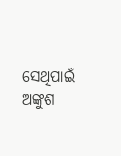ସେଥିପାଇଁ ଅଙ୍କୁଶ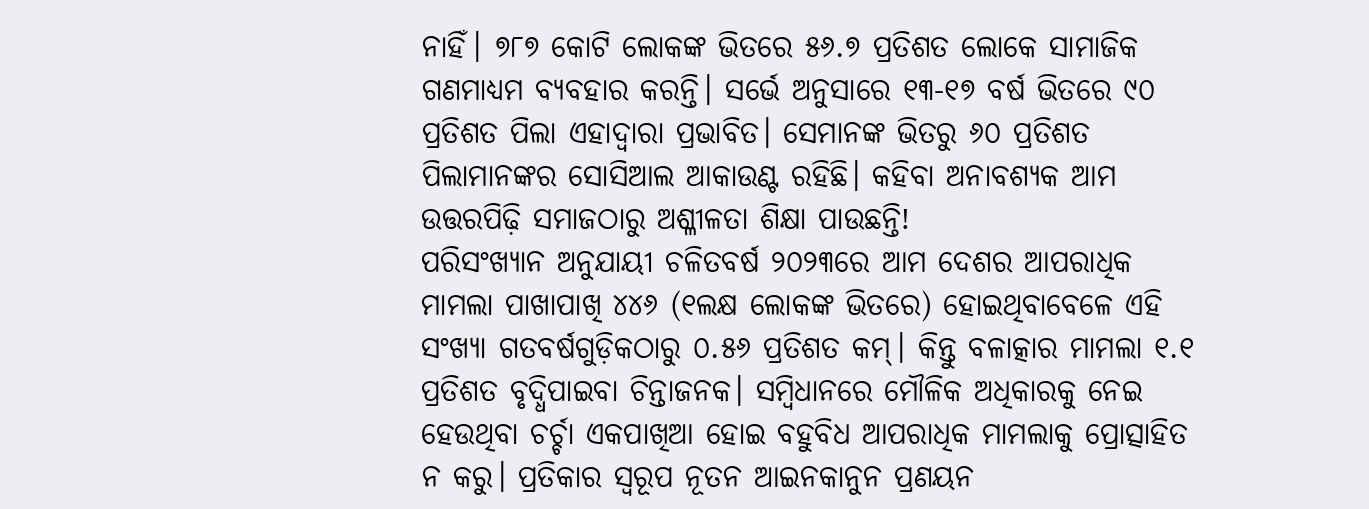ନାହିଁ। ୭୮୭ କୋଟି ଲୋକଙ୍କ ଭିତରେ ୫୬.୭ ପ୍ରତିଶତ ଲୋକେ ସାମାଜିକ ଗଣମାଧ୍ୟମ ବ୍ୟବହାର କରନ୍ତି। ସର୍ଭେ ଅନୁସାରେ ୧୩-୧୭ ବର୍ଷ ଭିତରେ ୯୦ ପ୍ରତିଶତ ପିଲା ଏହାଦ୍ୱାରା ପ୍ରଭାବିତ। ସେମାନଙ୍କ ଭିତରୁ ୬୦ ପ୍ରତିଶତ ପିଲାମାନଙ୍କର ସୋସିଆଲ ଆକାଉଣ୍ଟ ରହିଛି। କହିବା ଅନାବଶ୍ୟକ ଆମ ଉତ୍ତରପିଢ଼ି ସମାଜଠାରୁ ଅଶ୍ଳୀଳତା ଶିକ୍ଷା ପାଉଛନ୍ତି!
ପରିସଂଖ୍ୟାନ ଅନୁଯାୟୀ ଚଳିତବର୍ଷ ୨୦୨୩ରେ ଆମ ଦେଶର ଆପରାଧିକ ମାମଲା ପାଖାପାଖି ୪୪୬ (୧ଲକ୍ଷ ଲୋକଙ୍କ ଭିତରେ) ହୋଇଥିବାବେଳେ ଏହି ସଂଖ୍ୟା ଗତବର୍ଷଗୁଡ଼ିକଠାରୁ ୦.୫୬ ପ୍ରତିଶତ କମ୍‌। କିନ୍ତୁ ବଳାତ୍କାର ମାମଲା ୧.୧ ପ୍ରତିଶତ ବୃଦ୍ଧିପାଇବା ଚିନ୍ତାଜନକ। ସମ୍ବିଧାନରେ ମୌଳିକ ଅଧିକାରକୁ ନେଇ ହେଉଥିବା ଚର୍ଚ୍ଚା ଏକପାଖିଆ ହୋଇ ବହୁବିଧ ଆପରାଧିକ ମାମଲାକୁ ପ୍ରୋତ୍ସାହିତ ନ କରୁ। ପ୍ରତିକାର ସ୍ବରୂପ ନୂତନ ଆଇନକାନୁନ ପ୍ରଣୟନ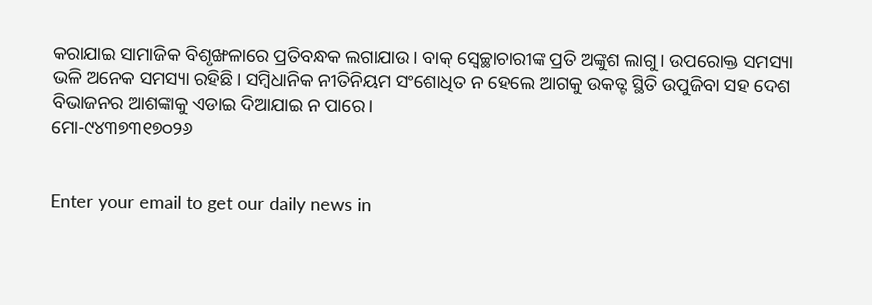କରାଯାଇ ସାମାଜିକ ବିଶୃଙ୍ଖଳାରେ ପ୍ରତିବନ୍ଧକ ଲଗାଯାଉ। ବାକ୍‌ ସ୍ବେଚ୍ଛାଚାରୀଙ୍କ ପ୍ରତି ଅଙ୍କୁଶ ଲାଗୁ। ଉପରୋକ୍ତ ସମସ୍ୟା ଭଳି ଅନେକ ସମସ୍ୟା ରହିଛି। ସମ୍ବିଧାନିକ ନୀତିନିୟମ ସଂଶୋଧିତ ନ ହେଲେ ଆଗକୁ ଉକତ୍ଟ ସ୍ଥିତି ଉପୁଜିବା ସହ ଦେଶ ବିଭାଜନର ଆଶଙ୍କାକୁ ଏଡାଇ ଦିଆଯାଇ ନ ପାରେ।
ମୋ-୯୪୩୭୩୧୭୦୨୬


Enter your email to get our daily news in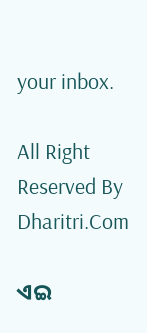your inbox.

All Right Reserved By Dharitri.Com

ଏଇ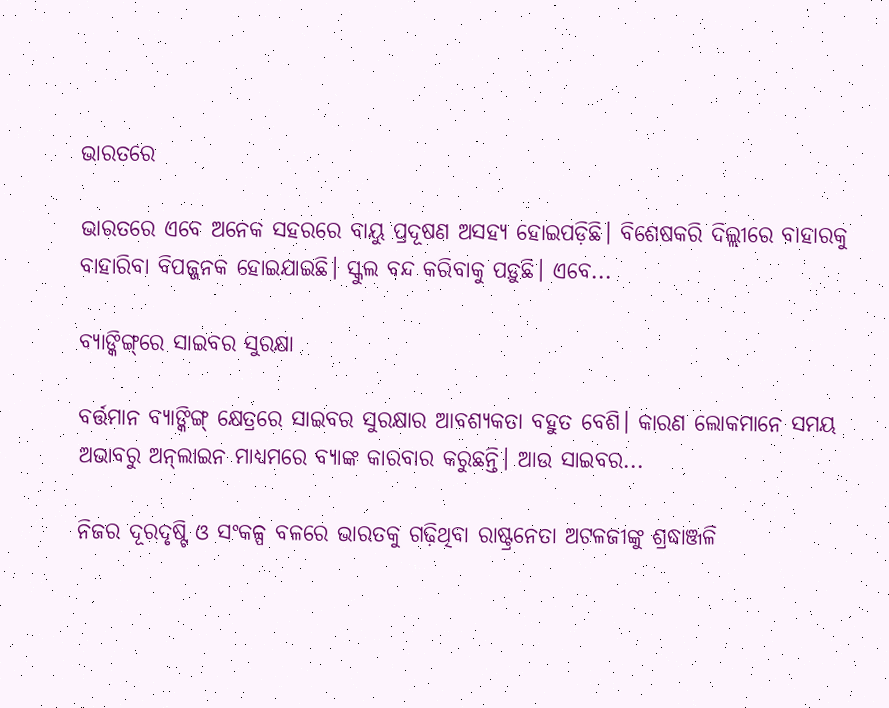ଭାରତରେ

ଭାରତରେ ଏବେ ଅନେକ ସହରରେ ବାୟୁ ପ୍ରଦୂଷଣ ଅସହ୍ୟ ହୋଇପଡ଼ିଛି। ବିଶେଷକରି ଦିଲ୍ଲୀରେ ବାହାରକୁ ବାହାରିବା ବିପଜ୍ଜନକ ହୋଇଯାଇଛି। ସ୍କୁଲ ବନ୍ଦ କରିବାକୁ ପଡ଼ୁଛି। ଏବେ...

ବ୍ୟାଙ୍କିଙ୍ଗ୍‌ରେ ସାଇବର ସୁରକ୍ଷା

ବର୍ତ୍ତମାନ ବ୍ୟାଙ୍କିଙ୍ଗ୍‌ କ୍ଷେତ୍ରରେ ସାଇବର ସୁରକ୍ଷାର ଆବଶ୍ୟକତା ବହୁତ ବେଶି। କାରଣ ଲୋକମାନେ ସମୟ ଅଭାବରୁ ଅନ୍‌ଲାଇନ ମାଧ୍ୟମରେ ବ୍ୟାଙ୍କ କାରବାର କରୁଛନ୍ତି। ଆଉ ସାଇବର...

ନିଜର ଦୂରଦୃଷ୍ଟି ଓ ସଂକଳ୍ପ ବଳରେ ଭାରତକୁ ଗଢ଼ିଥିବା ରାଷ୍ଟ୍ରନେତା ଅଟଳଜୀଙ୍କୁ ଶ୍ରଦ୍ଧାଞ୍ଜଳି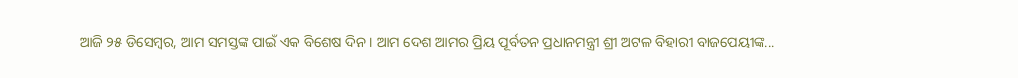ଆଜି ୨୫ ଡିସେମ୍ବର, ଆମ ସମସ୍ତଙ୍କ ପାଇଁ ଏକ ବିଶେଷ ଦିନ। ଆମ ଦେଶ ଆମର ପ୍ରିୟ ପୂର୍ବତନ ପ୍ରଧାନମନ୍ତ୍ରୀ ଶ୍ରୀ ଅଟଳ ବିହାରୀ ବାଜପେୟୀଙ୍କ...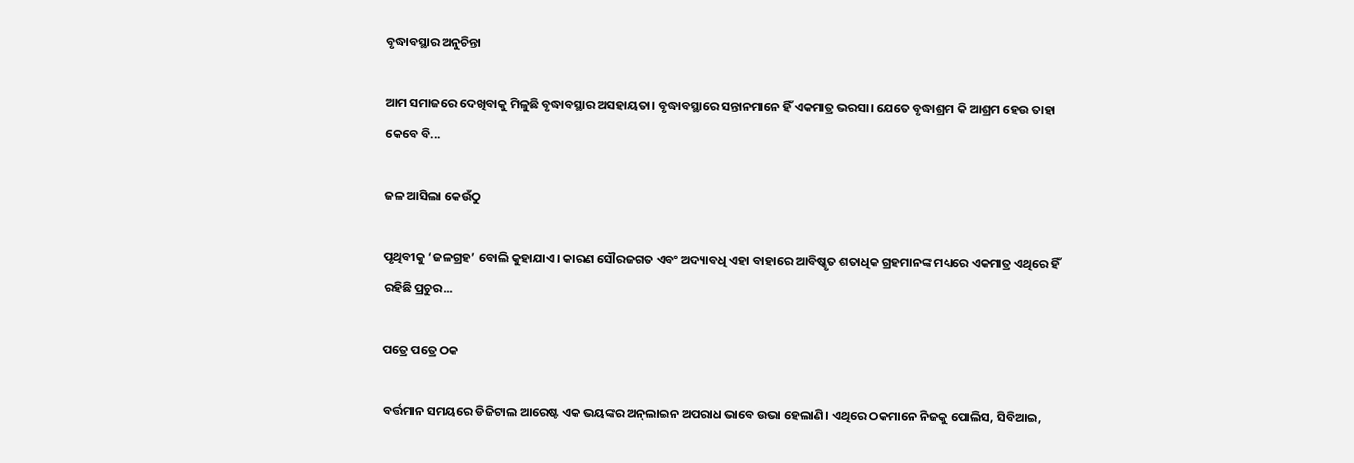ବୃଦ୍ଧାବସ୍ଥାର ଅନୁଚିନ୍ତା

ଆମ ସମାଜରେ ଦେଖିବାକୁ ମିଳୁଛି ବୃଦ୍ଧାବସ୍ଥାର ଅସହାୟତା। ବୃଦ୍ଧାବସ୍ଥାରେ ସନ୍ତାନମାନେ ହିଁ ଏକମାତ୍ର ଭରସା। ଯେତେ ବୃଦ୍ଧାଶ୍ରମ କି ଆଶ୍ରମ ହେଉ ତାହା କେବେ ବି...

ଜଳ ଆସିଲା କେଉଁଠୁ

ପୃଥିବୀକୁ ‘ଜଳଗ୍ରହ’ ବୋଲି କୁହାଯାଏ। କାରଣ ସୌରଜଗତ ଏବଂ ଅଦ୍ୟାବଧି ଏହା ବାହାରେ ଆବିଷ୍କୃତ ଶତାଧିକ ଗ୍ରହମାନଙ୍କ ମଧ୍ୟରେ ଏକମାତ୍ର ଏଥିରେ ହିଁ ରହିଛି ପ୍ରଚୁର...

ପତ୍ରେ ପତ୍ରେ ଠକ

ବର୍ତ୍ତମାନ ସମୟରେ ଡିଜିଟାଲ ଆରେଷ୍ଟ ଏକ ଭୟଙ୍କର ଅନ୍‌ଲାଇନ ଅପରାଧ ଭାବେ ଉଭା ହେଲାଣି। ଏଥିରେ ଠକମାନେ ନିଜକୁ ପୋଲିସ, ସିବିଆଇ,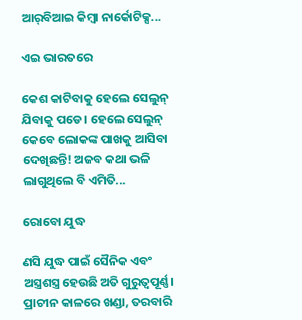ଆର୍‌ବିଆଇ କିମ୍ବା ନାର୍କୋଟିକ୍ସ...

ଏଇ ଭାରତରେ

କେଶ କାଟିବାକୁ ହେଲେ ସେଲୁନ୍‌ ଯିବାକୁ ପଡେ। ହେଲେ ସେଲୁନ୍‌ କେବେ ଲୋକଙ୍କ ପାଖକୁ ଆସିବା ଦେଖିଛନ୍ତି! ଅଜବ କଥା ଭଳି ଲାଗୁଥିଲେ ବି ଏମିତି...

ରୋବୋ ଯୁଦ୍ଧ

ଣସି ଯୁଦ୍ଧ ପାଇଁ ସୈନିକ ଏବଂ ଅସ୍ତ୍ରଶସ୍ତ୍ର ହେଉଛି ଅତି ଗୁରୁତ୍ୱପୂର୍ଣ୍ଣ। ପ୍ରାଚୀନ କାଳରେ ଖଣ୍ଡା, ତରବାରି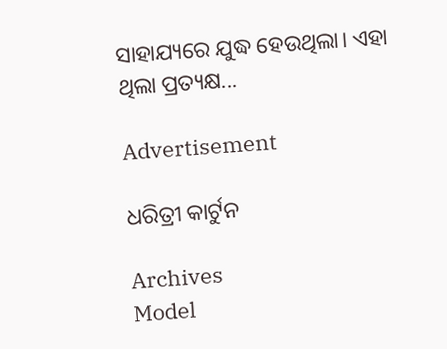ସାହାଯ୍ୟରେ ଯୁଦ୍ଧ ହେଉଥିଲା। ଏହା ଥିଲା ପ୍ରତ୍ୟକ୍ଷ...

Advertisement

ଧରିତ୍ରୀ କାର୍ଟୁନ

Archives
Model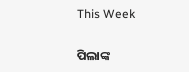This Week

ପିଲାଙ୍କ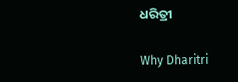ଧରିତ୍ରୀ

Why Dharitri